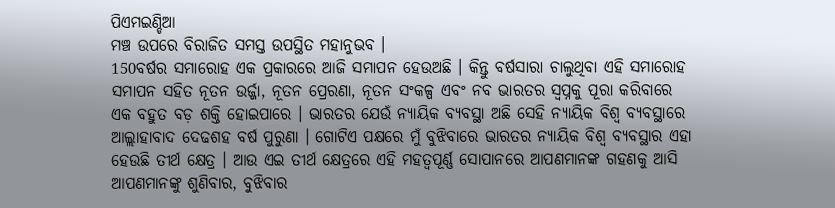ପିଏମଇଣ୍ଡିଆ
ମଞ୍ଚ ଉପରେ ବିରାଜିତ ସମସ୍ତ ଉପସ୍ଥିତ ମହାନୁଭବ ।
150ବର୍ଷର ସମାରୋହ ଏକ ପ୍ରକାରରେ ଆଜି ସମାପନ ହେଉଅଛି । କିନ୍ତୁ ବର୍ଷସାରା ଚାଲୁଥିବା ଏହି ସମାରୋହ ସମାପନ ସହିତ ନୂତନ ଉର୍ଜ୍ଜା, ନୂତନ ପ୍ରେରଣା, ନୂତନ ସଂକଳ୍ପ ଏବଂ ନବ ଭାରତର ସ୍ୱପ୍ନକୁ ପୂରା କରିବାରେ ଏକ ବହୁତ ବଡ଼ ଶକ୍ତି ହୋଇପାରେ । ଭାରତର ଯେଉଁ ନ୍ୟାୟିକ ବ୍ୟବସ୍ଥା ଅଛି ସେହି ନ୍ୟାୟିକ ବିଶ୍ୱ ବ୍ୟବସ୍ଥାରେ ଆଲ୍ଲାହାବାଦ ଦେଢଶହ ବର୍ଷ ପୁରୁଣା । ଗୋଟିଏ ପକ୍ଷରେ ମୁଁ ବୁଝିବାରେ ଭାରତର ନ୍ୟାୟିକ ବିଶ୍ୱ ବ୍ୟବସ୍ଥାର ଏହା ହେଉଛି ତୀର୍ଥ କ୍ଷେତ୍ର । ଆଉ ଏଇ ତୀର୍ଥ କ୍ଷେତ୍ରରେ ଏହି ମହତ୍ୱପୂର୍ଣ୍ଣ ସୋପାନରେ ଆପଣମାନଙ୍କ ଗହଣକୁ ଆସି ଆପଣମାନଙ୍କୁ ଶୁଣିବାର, ବୁଝିବାର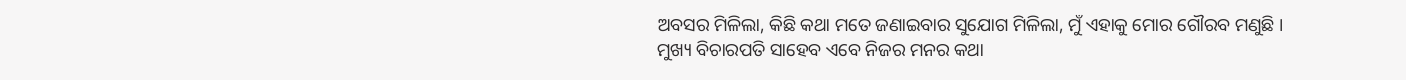ଅବସର ମିଳିଲା, କିଛି କଥା ମତେ ଜଣାଇବାର ସୁଯୋଗ ମିଳିଲା, ମୁଁ ଏହାକୁ ମୋର ଗୌରବ ମଣୁଛି ।
ମୁଖ୍ୟ ବିଚାରପତି ସାହେବ ଏବେ ନିଜର ମନର କଥା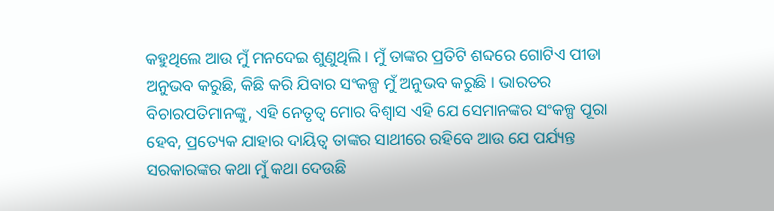କହୁଥିଲେ ଆଉ ମୁଁ ମନଦେଇ ଶୁଣୁଥିଲି । ମୁଁ ତାଙ୍କର ପ୍ରତିଟି ଶବ୍ଦରେ ଗୋଟିଏ ପୀଡା ଅନୁଭବ କରୁଛି, କିଛି କରି ଯିବାର ସଂକଳ୍ପ ମୁଁ ଅନୁଭବ କରୁଛି । ଭାରତର ବିଚାରପତିମାନଙ୍କୁ, ଏହି ନେତୃତ୍ୱ ମୋର ବିଶ୍ୱାସ ଏହି ଯେ ସେମାନଙ୍କର ସଂକଳ୍ପ ପୂରା ହେବ, ପ୍ରତ୍ୟେକ ଯାହାର ଦାୟିତ୍ୱ ତାଙ୍କର ସାଥୀରେ ରହିବେ ଆଉ ଯେ ପର୍ଯ୍ୟନ୍ତ ସରକାରଙ୍କର କଥା ମୁଁ କଥା ଦେଉଛି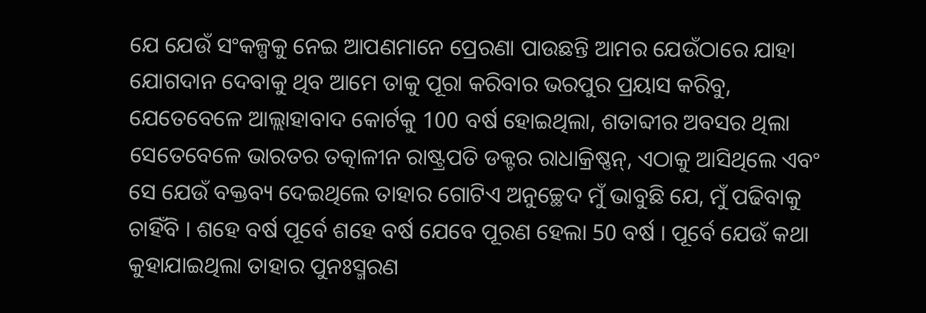ଯେ ଯେଉଁ ସଂକଳ୍ପକୁ ନେଇ ଆପଣମାନେ ପ୍ରେରଣା ପାଉଛନ୍ତି ଆମର ଯେଉଁଠାରେ ଯାହା ଯୋଗଦାନ ଦେବାକୁ ଥିବ ଆମେ ତାକୁ ପୂରା କରିବାର ଭରପୁର ପ୍ରୟାସ କରିବୁ, ଯେତେବେଳେ ଆଲ୍ଲାହାବାଦ କୋର୍ଟକୁ 100 ବର୍ଷ ହୋଇଥିଲା, ଶତାବ୍ଦୀର ଅବସର ଥିଲା ସେତେବେଳେ ଭାରତର ତତ୍କାଳୀନ ରାଷ୍ଟ୍ରପତି ଡକ୍ଟର ରାଧାକ୍ରିଷ୍ଣନ୍, ଏଠାକୁ ଆସିଥିଲେ ଏବଂ ସେ ଯେଉଁ ବକ୍ତବ୍ୟ ଦେଇଥିଲେ ତାହାର ଗୋଟିଏ ଅନୁଚ୍ଛେଦ ମୁଁ ଭାବୁଛି ଯେ, ମୁଁ ପଢିବାକୁ ଚାହିଁବି । ଶହେ ବର୍ଷ ପୂର୍ବେ ଶହେ ବର୍ଷ ଯେବେ ପୂରଣ ହେଲା 50 ବର୍ଷ । ପୂର୍ବେ ଯେଉଁ କଥା କୁହାଯାଇଥିଲା ତାହାର ପୁନଃସ୍ମରଣ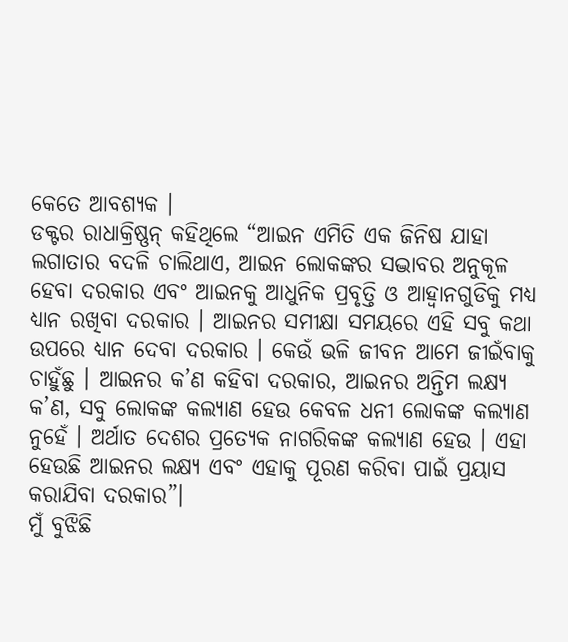କେତେ ଆବଶ୍ୟକ ।
ଡକ୍ଟର ରାଧାକ୍ରିଷ୍ଣନ୍ କହିଥିଲେ “ଆଇନ ଏମିତି ଏକ ଜିନିଷ ଯାହା ଲଗାତାର ବଦଳି ଚାଲିଥାଏ, ଆଇନ ଲୋକଙ୍କର ସଦ୍ଭାବର ଅନୁକୂଳ ହେବା ଦରକାର ଏବଂ ଆଇନକୁ ଆଧୁନିକ ପ୍ରବୃତ୍ତି ଓ ଆହ୍ୱାନଗୁଡିକୁ ମଧ୍ୟ ଧ୍ୟାନ ରଖିବା ଦରକାର । ଆଇନର ସମୀକ୍ଷା ସମୟରେ ଏହି ସବୁ କଥା ଉପରେ ଧ୍ୟାନ ଦେବା ଦରକାର । କେଉଁ ଭଳି ଜୀବନ ଆମେ ଜୀଇଁବାକୁ ଚାହୁଁଛୁ । ଆଇନର କ’ଣ କହିବା ଦରକାର, ଆଇନର ଅନ୍ତିମ ଲକ୍ଷ୍ୟ କ’ଣ, ସବୁ ଲୋକଙ୍କ କଲ୍ୟାଣ ହେଉ କେବଳ ଧନୀ ଲୋକଙ୍କ କଲ୍ୟାଣ ନୁହେଁ । ଅର୍ଥାତ ଦେଶର ପ୍ରତ୍ୟେକ ନାଗରିକଙ୍କ କଲ୍ୟାଣ ହେଉ । ଏହା ହେଉଛି ଆଇନର ଲକ୍ଷ୍ୟ ଏବଂ ଏହାକୁ ପୂରଣ କରିବା ପାଇଁ ପ୍ରୟାସ କରାଯିବା ଦରକାର”।
ମୁଁ ବୁଝିଛି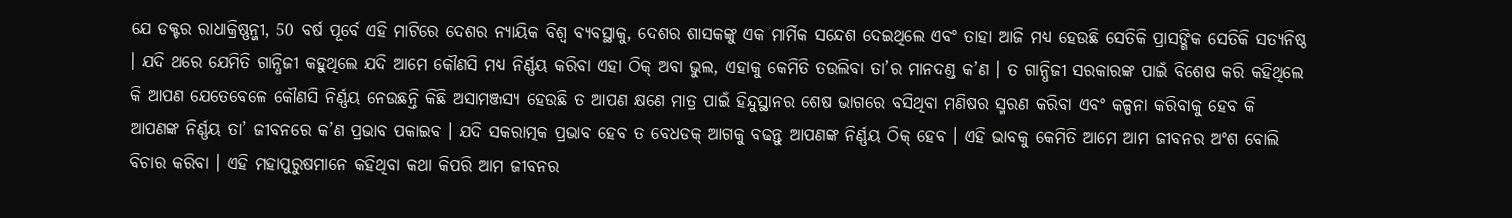ଯେ ଡକ୍ଟର ରାଧାକ୍ରିଷ୍ଣନ୍ଜୀ, 50 ବର୍ଷ ପୂର୍ବେ ଏହି ମାଟିରେ ଦେଶର ନ୍ୟାୟିକ ବିଶ୍ୱ ବ୍ୟବସ୍ଥାକୁ, ଦେଶର ଶାସକଙ୍କୁ ଏକ ମାର୍ମିକ ସନ୍ଦେଶ ଦେଇଥିଲେ ଏବଂ ତାହା ଆଜି ମଧ୍ୟ ହେଉଛି ସେତିକି ପ୍ରାସଙ୍ଗିକ ସେତିକି ସତ୍ୟନିଷ୍ଠ । ଯଦି ଥରେ ଯେମିତି ଗାନ୍ଧିଜୀ କହୁଥିଲେ ଯଦି ଆମେ କୌଣସି ମଧ୍ୟ ନିର୍ଣ୍ଣୟ କରିବା ଏହା ଠିକ୍ ଅବା ଭୁଲ, ଏହାକୁ କେମିତି ତଉଲିବା ତା’ର ମାନଦଣ୍ଡ କ’ଣ । ତ ଗାନ୍ଧିଜୀ ସରକାରଙ୍କ ପାଇଁ ବିଶେଷ କରି କହିଥିଲେ କି ଆପଣ ଯେତେବେଳେ କୌଣସି ନିର୍ଣ୍ଣୟ ନେଉଛନ୍ତି କିଛି ଅସାମଞ୍ଜସ୍ୟ ହେଉଛି ତ ଆପଣ କ୍ଷଣେ ମାତ୍ର ପାଇଁ ହିନ୍ଦୁସ୍ଥାନର ଶେଷ ଭାଗରେ ବସିଥିବା ମଣିଷର ସ୍ମରଣ କରିବା ଏବଂ କଳ୍ପନା କରିବାକୁ ହେବ କି ଆପଣଙ୍କ ନିର୍ଣ୍ଣୟ ତା’ ଜୀବନରେ କ’ଣ ପ୍ରଭାବ ପକାଇବ । ଯଦି ସକରାତ୍ମକ ପ୍ରଭାବ ହେବ ତ ବେଧଡକ୍ ଆଗକୁ ବଢନ୍ତୁ ଆପଣଙ୍କ ନିର୍ଣ୍ଣୟ ଠିକ୍ ହେବ । ଏହି ଭାବକୁ କେମିତି ଆମେ ଆମ ଜୀବନର ଅଂଶ ବୋଲି ବିଚାର କରିବା । ଏହି ମହାପୁରୁଷମାନେ କହିଥିବା କଥା କିପରି ଆମ ଜୀବନର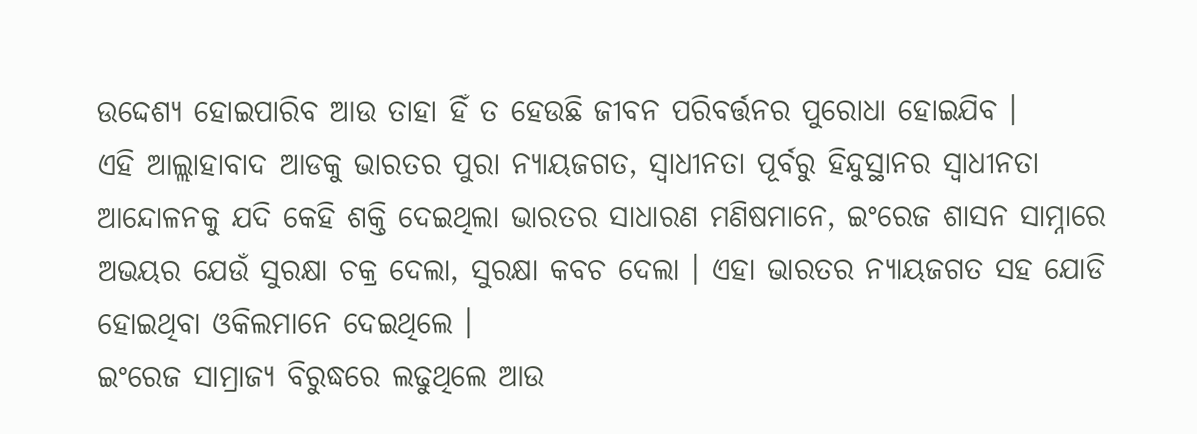ଉଦ୍ଦେଶ୍ୟ ହୋଇପାରିବ ଆଉ ତାହା ହିଁ ତ ହେଉଛି ଜୀବନ ପରିବର୍ତ୍ତନର ପୁରୋଧା ହୋଇଯିବ ।
ଏହି ଆଲ୍ଲାହାବାଦ ଆଡକୁ ଭାରତର ପୁରା ନ୍ୟାୟଜଗତ, ସ୍ୱାଧୀନତା ପୂର୍ବରୁ ହିନ୍ଦୁସ୍ଥାନର ସ୍ୱାଧୀନତା ଆନ୍ଦୋଳନକୁ ଯଦି କେହି ଶକ୍ତି ଦେଇଥିଲା ଭାରତର ସାଧାରଣ ମଣିଷମାନେ, ଇଂରେଜ ଶାସନ ସାମ୍ନାରେ ଅଭୟର ଯେଉଁ ସୁରକ୍ଷା ଚକ୍ର ଦେଲା, ସୁରକ୍ଷା କବଚ ଦେଲା । ଏହା ଭାରତର ନ୍ୟାୟଜଗତ ସହ ଯୋଡି ହୋଇଥିବା ଓକିଲମାନେ ଦେଇଥିଲେ ।
ଇଂରେଜ ସାମ୍ରାଜ୍ୟ ବିରୁଦ୍ଧରେ ଲଢୁଥିଲେ ଆଉ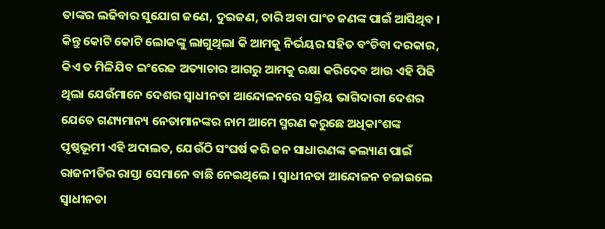ତାଙ୍କର ଲଢିବାର ସୁଯୋଗ ଜଣେ, ଦୁଇଜଣ, ଚାରି ଅବା ପାଂଚ ଜଣଙ୍କ ପାଇଁ ଆସିଥିବ । କିନ୍ତୁ କୋଟି କୋଟି ଲୋକଙ୍କୁ ଲାଗୁଥିଲା କି ଆମକୁ ନିର୍ଭୟର ସହିତ ବଂଚିବା ଦରକାର, କିଏ ତ ମିଳିଯିବ ଇଂରେଜ ଅତ୍ୟାଚାର ଆଗରୁ ଆମକୁ ରକ୍ଷା କରିଦେବ ଆଉ ଏହି ପିଢି ଥିଲା ଯେଉଁମାନେ ଦେଶର ସ୍ୱାଧୀନତା ଆନ୍ଦୋଳନରେ ସକ୍ରିୟ ଭାଗିଦାରୀ ଦେଶର ଯେତେ ଗଣ୍ୟମାନ୍ୟ ନେତାମାନଙ୍କର ନାମ ଆମେ ସ୍ମରଣ କରୁଛେ ଅଧିକାଂଶଙ୍କ ପୃଷ୍ଠଭୂମୀ ଏହି ଅଦାଲତ, ଯେଉଁଠି ସଂଘର୍ଷ କରି ଜନ ସାଧାରଣଙ୍କ କଲ୍ୟାଣ ପାଇଁ ରାଜନୀତିର ରାସ୍ତା ସେମାନେ ବାଛି ନେଇଥିଲେ । ସ୍ୱାଧୀନତା ଆନ୍ଦୋଳନ ଚଳାଇଲେ ସ୍ୱାଧୀନତା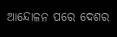ଆନ୍ଦୋଳନ ପରେ ଦେଶର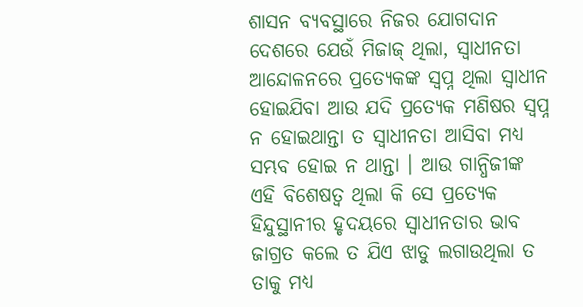ଶାସନ ବ୍ୟବସ୍ଥାରେ ନିଜର ଯୋଗଦାନ ଦେଶରେ ଯେଉଁ ମିଜାଜ୍ ଥିଲା, ସ୍ୱାଧୀନତା ଆନ୍ଦୋଳନରେ ପ୍ରତ୍ୟେକଙ୍କ ସ୍ୱପ୍ନ ଥିଲା ସ୍ୱାଧୀନ ହୋଇଯିବା ଆଉ ଯଦି ପ୍ରତ୍ୟେକ ମଣିଷର ସ୍ୱପ୍ନ ନ ହୋଇଥାନ୍ତା ତ ସ୍ୱାଧୀନତା ଆସିବା ମଧ୍ୟ ସମ୍ଭବ ହୋଇ ନ ଥାନ୍ତା । ଆଉ ଗାନ୍ଧିଜୀଙ୍କ ଏହି ବିଶେଷତ୍ୱ ଥିଲା କି ସେ ପ୍ରତ୍ୟେକ ହିନ୍ଦୁସ୍ଥାନୀର ହୃଦୟରେ ସ୍ୱାଧୀନତାର ଭାବ ଜାଗ୍ରତ କଲେ ତ ଯିଏ ଝାଡୁ ଲଗାଉଥିଲା ତ ତାକୁ ମଧ୍ୟ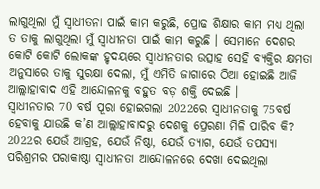ଲାଗୁଥିଲା ମୁଁ ସ୍ୱାଧୀତନା ପାଇଁ କାମ କରୁଛି, ପ୍ରୋଢ ଶିକ୍ଷାର କାମ ମଧ୍ୟ ଥିଲା ତ ତାକୁ ଲାଗୁଥିଲା ମୁଁ ସ୍ୱାଧୀନତା ପାଇଁ କାମ କରୁଛି । ସେମାନେ ଦେଶର କୋଟି କୋଟି ଲୋକଙ୍କ ହୃଦୟରେ ସ୍ୱାଧୀନତାର ଉତ୍ସାହ ସେହି ବ୍ୟକ୍ତିର କ୍ଷମତା ଅନୁସାରେ ତାକୁ ସୁରକ୍ଷା ଦେଲା, ମୁଁ ଏମିତି ଜାଗାରେ ଠିଆ ହୋଇଛି ଆଜି ଆଲ୍ଲାହାବାଦ ଏହି ଆନ୍ଦୋଳନକୁ ବହୁତ ବଡ଼ ଶକ୍ତି ଦେଇଛି ।
ସ୍ୱାଧୀନତାର 70 ବର୍ଷ ପୂରା ହୋଇଗଲା 2022ରେ ସ୍ୱାଧୀନତାକୁ 75ବର୍ଷ ହେବାକୁ ଯାଉଛି କ’ଣ ଆଲ୍ଲାହାବାଦରୁ ଦେଶକୁ ପ୍ରେରଣା ମିଳି ପାରିବ କି? 2022ର ଯେଉଁ ଆଗ୍ରହ, ଯେଉଁ ନିଷ୍ଠା, ଯେଉଁ ତ୍ୟାଗ, ଯେଉଁ ତପସ୍ୟା ପରିଶ୍ରମର ପରାକାଷ୍ଠା ସ୍ୱାଧୀନତା ଆନ୍ଦୋଳନରେ ଦେଖା ଦେଇଥିଲା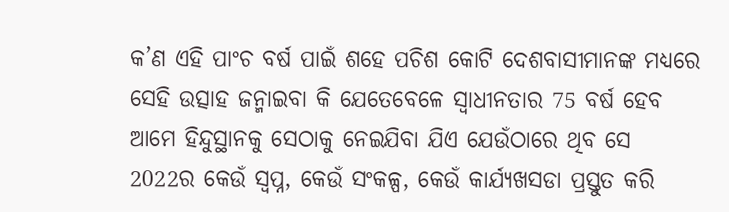କ’ଣ ଏହି ପାଂଚ ବର୍ଷ ପାଇଁ ଶହେ ପଚିଶ କୋଟି ଦେଶବାସୀମାନଙ୍କ ମଧ୍ୟରେ ସେହି ଉତ୍ସାହ ଜନ୍ମାଇବା କି ଯେତେବେଳେ ସ୍ୱାଧୀନତାର 75 ବର୍ଷ ହେବ ଆମେ ହିନ୍ଦୁସ୍ଥାନକୁ ସେଠାକୁ ନେଇଯିବା ଯିଏ ଯେଉଁଠାରେ ଥିବ ସେ 2022ର କେଉଁ ସ୍ୱପ୍ନ, କେଉଁ ସଂକଳ୍ପ, କେଉଁ କାର୍ଯ୍ୟଖସଡା ପ୍ରସ୍ତୁତ କରି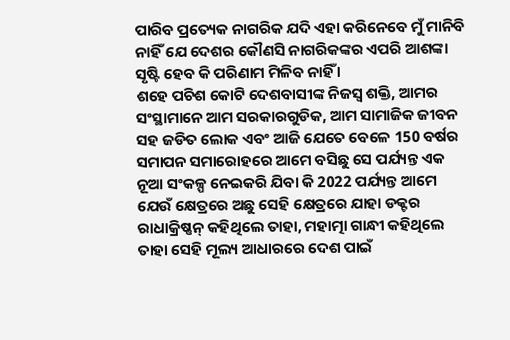ପାରିବ ପ୍ରତ୍ୟେକ ନାଗରିକ ଯଦି ଏହା କରିନେବେ ମୁଁ ମାନିବି ନାହିଁ ଯେ ଦେଶର କୌଣସି ନାଗରିକଙ୍କର ଏପରି ଆଶଙ୍କା ସୃଷ୍ଟି ହେବ କି ପରିଣାମ ମିଳିବ ନାହିଁ ।
ଶହେ ପଚିଶ କୋଟି ଦେଶବାସୀଙ୍କ ନିଜସ୍ୱ ଶକ୍ତି, ଆମର ସଂସ୍ଥାମାନେ ଆମ ସରକାରଗୁଡିକ, ଆମ ସାମାଜିକ ଜୀବନ ସହ ଜଡିତ ଲୋକ ଏବଂ ଆଜି ଯେତେ ବେଳେ 150 ବର୍ଷର ସମାପନ ସମାରୋହରେ ଆମେ ବସିଛୁ ସେ ପର୍ଯ୍ୟନ୍ତ ଏକ ନୂଆ ସଂକଳ୍ପ ନେଇକରି ଯିବା କି 2022 ପର୍ଯ୍ୟନ୍ତ ଆମେ ଯେଉଁ କ୍ଷେତ୍ରରେ ଅଛୁ ସେହି କ୍ଷେତ୍ରରେ ଯାହା ଡକ୍ଟର ରାଧାକ୍ରିଷ୍ଣନ୍ କହିଥିଲେ ତାହା, ମହାତ୍ମା ଗାନ୍ଧୀ କହିଥିଲେ ତାହା ସେହି ମୂଲ୍ୟ ଆଧାରରେ ଦେଶ ପାଇଁ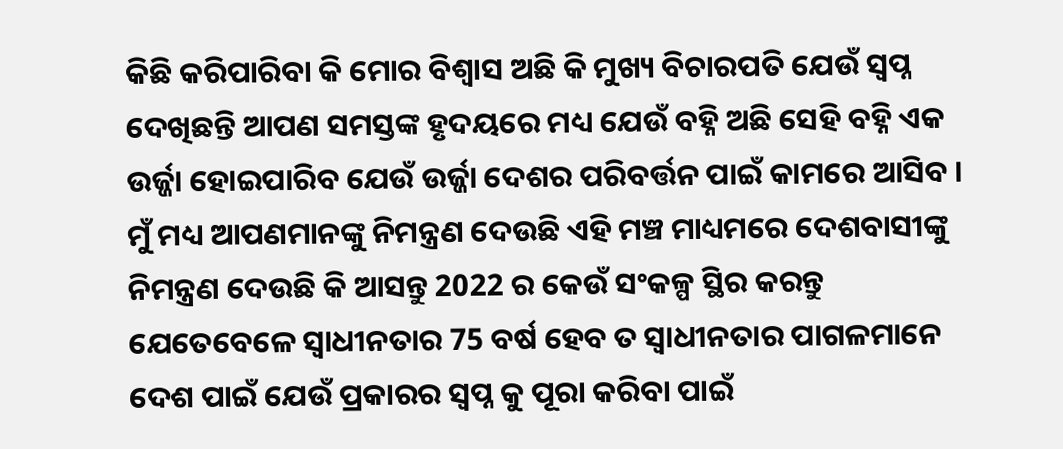କିଛି କରିପାରିବା କି ମୋର ବିଶ୍ୱାସ ଅଛି କି ମୁଖ୍ୟ ବିଚାରପତି ଯେଉଁ ସ୍ୱପ୍ନ ଦେଖିଛନ୍ତି ଆପଣ ସମସ୍ତଙ୍କ ହୃଦୟରେ ମଧ୍ୟ ଯେଉଁ ବହ୍ନି ଅଛି ସେହି ବହ୍ନି ଏକ ଉର୍ଜ୍ଜା ହୋଇପାରିବ ଯେଉଁ ଉର୍ଜ୍ଜା ଦେଶର ପରିବର୍ତ୍ତନ ପାଇଁ କାମରେ ଆସିବ । ମୁଁ ମଧ୍ୟ ଆପଣମାନଙ୍କୁ ନିମନ୍ତ୍ରଣ ଦେଉଛି ଏହି ମଞ୍ଚ ମାଧ୍ୟମରେ ଦେଶବାସୀଙ୍କୁ ନିମନ୍ତ୍ରଣ ଦେଉଛି କି ଆସନ୍ତୁ 2022 ର କେଉଁ ସଂକଳ୍ପ ସ୍ଥିର କରନ୍ତୁ ଯେତେବେଳେ ସ୍ୱାଧୀନତାର 75 ବର୍ଷ ହେବ ତ ସ୍ୱାଧୀନତାର ପାଗଳମାନେ ଦେଶ ପାଇଁ ଯେଉଁ ପ୍ରକାରର ସ୍ୱପ୍ନ କୁ ପୂରା କରିବା ପାଇଁ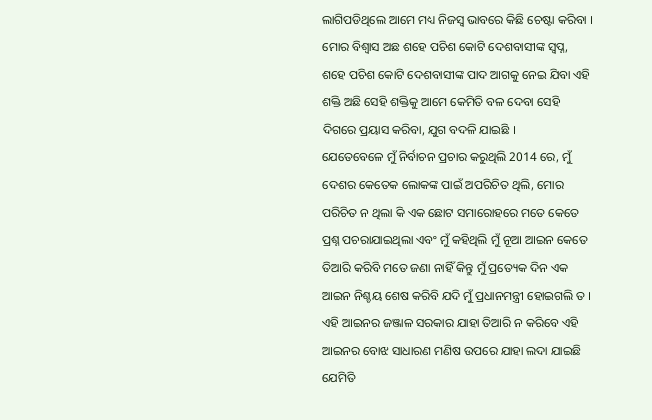ଲାଗିପଡିଥିଲେ ଆମେ ମଧ୍ୟ ନିଜସ୍ୱ ଭାବରେ କିଛି ଚେଷ୍ଟା କରିବା । ମୋର ବିଶ୍ୱାସ ଅଛ ଶହେ ପଚିଶ କୋଟି ଦେଶବାସୀଙ୍କ ସ୍ୱପ୍ନ, ଶହେ ପଚିଶ କୋଟି ଦେଶବାସୀଙ୍କ ପାଦ ଆଗକୁ ନେଇ ଯିବା ଏହି ଶକ୍ତି ଅଛି ସେହି ଶକ୍ତିକୁ ଆମେ କେମିତି ବଳ ଦେବା ସେହି ଦିଗରେ ପ୍ରୟାସ କରିବା, ଯୁଗ ବଦଳି ଯାଇଛି ।
ଯେତେବେଳେ ମୁଁ ନିର୍ବାଚନ ପ୍ରଚାର କରୁଥିଲି 2014 ରେ, ମୁଁ ଦେଶର କେତେକ ଲୋକଙ୍କ ପାଇଁ ଅପରିଚିତ ଥିଲି, ମୋର ପରିଚିତ ନ ଥିଲା କି ଏକ ଛୋଟ ସମାରୋହରେ ମତେ କେତେ ପ୍ରଶ୍ନ ପଚରାଯାଇଥିଲା ଏବଂ ମୁଁ କହିଥିଲି ମୁଁ ନୂଆ ଆଇନ କେତେ ତିଆରି କରିବି ମତେ ଜଣା ନାହିଁ କିନ୍ତୁ ମୁଁ ପ୍ରତ୍ୟେକ ଦିନ ଏକ ଆଇନ ନିଶ୍ଚୟ ଶେଷ କରିବି ଯଦି ମୁଁ ପ୍ରଧାନମନ୍ତ୍ରୀ ହୋଇଗଲି ତ । ଏହି ଆଇନର ଜଞ୍ଜାଳ ସରକାର ଯାହା ତିଆରି ନ କରିବେ ଏହି ଆଇନର ବୋଝ ସାଧାରଣ ମଣିଷ ଉପରେ ଯାହା ଲଦା ଯାଇଛି ଯେମିତି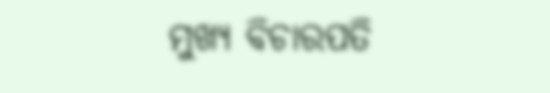ମୁଖ୍ୟ ବିଚାରପତି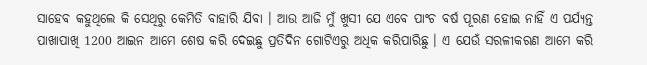ସାହେବ କହୁଥିଲେ କି ସେଥିରୁ କେମିତି ବାହାରି ଯିବା । ଆଉ ଆଜି ମୁଁ ଖୁସୀ ଯେ ଏବେ ପାଂଚ ବର୍ଷ ପୂରଣ ହୋଇ ନାହିଁ ଏ ପର୍ଯ୍ୟନ୍ତ ପାଖାପାଖି 1200 ଆଇନ ଆମେ ଶେଷ କରି ଦେଇଛୁ ପ୍ରତିଦିନ ଗୋଟିଏରୁ ଅଧିକ କରିପାରିଛୁ । ଏ ଯେଉଁ ସରଳୀକରଣ ଆମେ କରି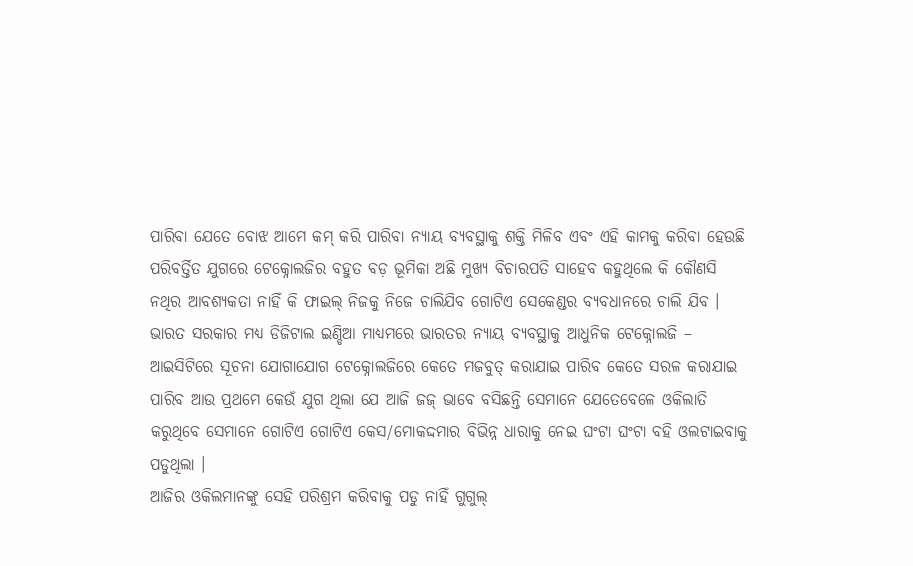ପାରିବା ଯେତେ ବୋଝ ଆମେ କମ୍ କରି ପାରିବା ନ୍ୟାୟ ବ୍ୟବସ୍ଥାକୁ ଶକ୍ତି ମିଳିବ ଏବଂ ଏହି କାମକୁ କରିବା ହେଉଛି ପରିବର୍ତ୍ତିତ ଯୁଗରେ ଟେକ୍ନୋଲଜିର ବହୁତ ବଡ଼ ଭୂମିକା ଅଛି ମୁଖ୍ୟ ବିଚାରପତି ସାହେବ କହୁଥିଲେ କି କୌଣସି ନଥିର ଆବଶ୍ୟକତା ନାହିଁ କି ଫାଇଲ୍ ନିଜକୁ ନିଜେ ଚାଲିଯିବ ଗୋଟିଏ ସେକେଣ୍ଡର ବ୍ୟବଧାନରେ ଚାଲି ଯିବ । ଭାରତ ସରକାର ମଧ୍ୟ ଡିଜିଟାଲ ଇଣ୍ଡିଆ ମାଧ୍ୟମରେ ଭାରତର ନ୍ୟାୟ ବ୍ୟବସ୍ଥାକୁ ଆଧୁନିକ ଟେକ୍ନୋଲଜି – ଆଇସିଟିରେ ସୂଚନା ଯୋଗାଯୋଗ ଟେକ୍ନୋଲଜିରେ କେତେ ମଜବୁତ୍ କରାଯାଇ ପାରିବ କେତେ ସରଳ କରାଯାଇ ପାରିବ ଆଉ ପ୍ରଥମେ କେଉଁ ଯୁଗ ଥିଲା ଯେ ଆଜି ଜଜ୍ ଭାବେ ବସିଛନ୍ତି ସେମାନେ ଯେତେବେଳେ ଓକିଲାତି କରୁଥିବେ ସେମାନେ ଗୋଟିଏ ଗୋଟିଏ କେସ/ମୋକଦ୍ଦମାର ବିଭିନ୍ନ ଧାରାକୁ ନେଇ ଘଂଟା ଘଂଟା ବହି ଓଲଟାଇବାକୁ ପଡୁଥିଲା ।
ଆଜିର ଓକିଲମାନଙ୍କୁ ସେହି ପରିଶ୍ରମ କରିବାକୁ ପଡୁ ନାହିଁ ଗୁଗୁଲ୍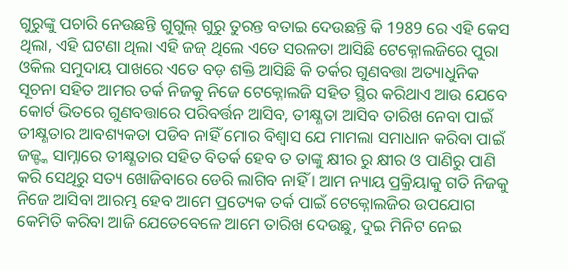ଗୁରୁଙ୍କୁ ପଚାରି ନେଉଛନ୍ତି ଗୁଗୁଲ୍ ଗୁରୁ ତୁରନ୍ତ ବତାଇ ଦେଉଛନ୍ତି କି 1989 ରେ ଏହି କେସ ଥିଲା, ଏହି ଘଟଣା ଥିଲା ଏହି ଜଜ୍ ଥିଲେ ଏତେ ସରଳତା ଆସିଛି ଟେକ୍ନୋଲଜିରେ ପୁରା ଓକିଲ ସମୁଦାୟ ପାଖରେ ଏତେ ବଡ଼ ଶକ୍ତି ଆସିଛି କି ତର୍କର ଗୁଣବତ୍ତା ଅତ୍ୟାଧୁନିକ ସୂଚନା ସହିତ ଆମର ତର୍କ ନିଜକୁ ନିଜେ ଟେକ୍ନୋଲଜି ସହିତ ସ୍ଥିର କରିଥାଏ ଆଉ ଯେବେ କୋର୍ଟ ଭିତରେ ଗୁଣବତ୍ତାରେ ପରିବର୍ତ୍ତନ ଆସିବ, ତୀକ୍ଷ୍ଣତା ଆସିବ ତାରିଖ ନେବା ପାଇଁ ତୀକ୍ଷ୍ଣତାର ଆବଶ୍ୟକତା ପଡିବ ନାହିଁ ମୋର ବିଶ୍ୱାସ ଯେ ମାମଲା ସମାଧାନ କରିବା ପାଇଁ ଜଜ୍ଙ୍କ ସାମ୍ନାରେ ତୀକ୍ଷ୍ଣତାର ସହିତ ବିତର୍କ ହେବ ତ ତାଙ୍କୁ କ୍ଷୀର ରୁ କ୍ଷୀର ଓ ପାଣିରୁ ପାଣି କରି ସେଥିରୁ ସତ୍ୟ ଖୋଜିବାରେ ଡେରି ଲାଗିବ ନାହିଁ । ଆମ ନ୍ୟାୟ ପ୍ରକ୍ରିୟାକୁ ଗତି ନିଜକୁ ନିଜେ ଆସିବା ଆରମ୍ଭ ହେବ ଆମେ ପ୍ରତ୍ୟେକ ତର୍କ ପାଇଁ ଟେକ୍ନୋଲଜିର ଉପଯୋଗ କେମିତି କରିବା ଆଜି ଯେତେବେଳେ ଆମେ ତାରିଖ ଦେଉଛୁ, ଦୁଇ ମିନିଟ ନେଇ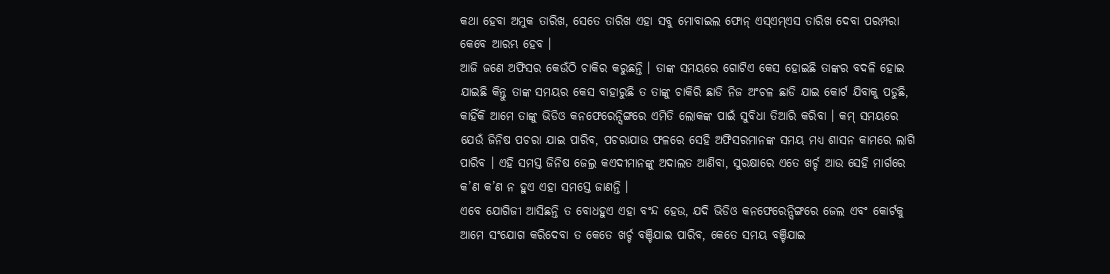କଥା ହେବା ଅମୁକ ତାରିଖ, ସେତେ ତାରିଖ ଏହା ସବୁ ମୋବାଇଲ ଫୋନ୍ ଏସ୍ଏମ୍ଏସ ତାରିଖ ଦେବା ପରମ୍ପରା କେବେ ଆରମ୍ଭ ହେବ ।
ଆଜି ଜଣେ ଅଫିସର କେଉଁଠି ଚାକିର କରୁଛନ୍ତି । ତାଙ୍କ ସମୟରେ ଗୋଟିଏ କେସ ହୋଇଛି ତାଙ୍କର ବଦଳି ହୋଇ ଯାଇଛି କିନ୍ତୁ ତାଙ୍କ ସମୟର କେସ ବାହାରୁଛି ତ ତାଙ୍କୁ ଚାକିରି ଛାଡି ନିଜ ଅଂଚଳ ଛାଡି ଯାଇ କୋର୍ଟ ଯିବାକୁ ପଡୁଛି, କାହିଁକି ଆମେ ତାଙ୍କୁ ଭିଡିଓ କନଫେରେନ୍ସିଙ୍ଗରେ ଏମିତି ଲୋକଙ୍କ ପାଇଁ ସୁବିଧା ତିଆରି କରିବା । କମ୍ ସମୟରେ ଯେଉଁ ଜିନିଷ ପଚରା ଯାଇ ପାରିବ, ପଚରାଯାଉ ଫଳରେ ସେହି ଅଫିସରମାନଙ୍କ ସମୟ ମଧ୍ୟ ଶାସନ କାମରେ ଲାଗି ପାରିବ । ଏହି ସମସ୍ତ ଜିନିଷ ଜେଲ୍ର କଏଦୀମାନଙ୍କୁ ଅଦାଲତ ଆଣିବା, ସୁରକ୍ଷାରେ ଏତେ ଖର୍ଚ୍ଚ ଆଉ ସେହି ମାର୍ଗରେ କ’ଣ କ’ଣ ନ ହୁଏ ଏହା ସମସ୍ତେ ଜାଣନ୍ତି ।
ଏବେ ଯୋଗିଜୀ ଆସିଛନ୍ତି ତ ବୋଧହୁଏ ଏହା ବଂନ୍ଦ ହେଉ, ଯଦି ଭିଡିଓ କନଫେରେନ୍ସିଙ୍ଗରେ ଜେଲ ଏବଂ କୋର୍ଟକୁ ଆମେ ସଂଯୋଗ କରିଦେବା ତ କେତେ ଖର୍ଚ୍ଚ ବଞ୍ଚିଯାଇ ପାରିବ, କେତେ ସମୟ ବଞ୍ଚିଯାଇ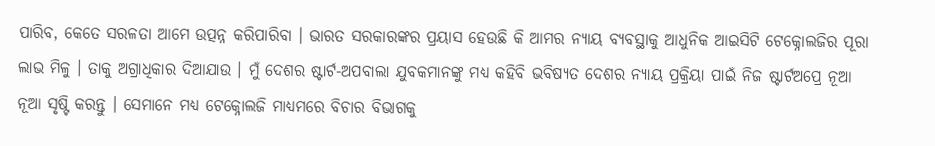ପାରିବ, କେତେ ସରଳତା ଆମେ ଉତ୍ପନ୍ନ କରିପାରିବା । ଭାରତ ସରକାରଙ୍କର ପ୍ରୟାସ ହେଉଛି କି ଆମର ନ୍ୟାୟ ବ୍ୟବସ୍ଥାକୁ ଆଧୁନିକ ଆଇସିଟି ଟେକ୍ନୋଲଜିର ପୂରା ଲାଭ ମିଳୁ । ତାକୁ ଅଗ୍ରାଧିକାର ଦିଆଯାଉ । ମୁଁ ଦେଶର ଷ୍ଟାର୍ଟ-ଅପବାଲା ଯୁବକମାନଙ୍କୁ ମଧ୍ୟ କହିବି ଭବିଷ୍ୟତ ଦେଶର ନ୍ୟାୟ ପ୍ରକ୍ରିୟା ପାଇଁ ନିଜ ଷ୍ଟାର୍ଟଅପ୍ରେ ନୂଆ ନୂଆ ସୃଷ୍ଟି କରନ୍ତୁ । ସେମାନେ ମଧ୍ୟ ଟେକ୍ନୋଲଜି ମାଧ୍ୟମରେ ବିଚାର ବିଭାଗକୁ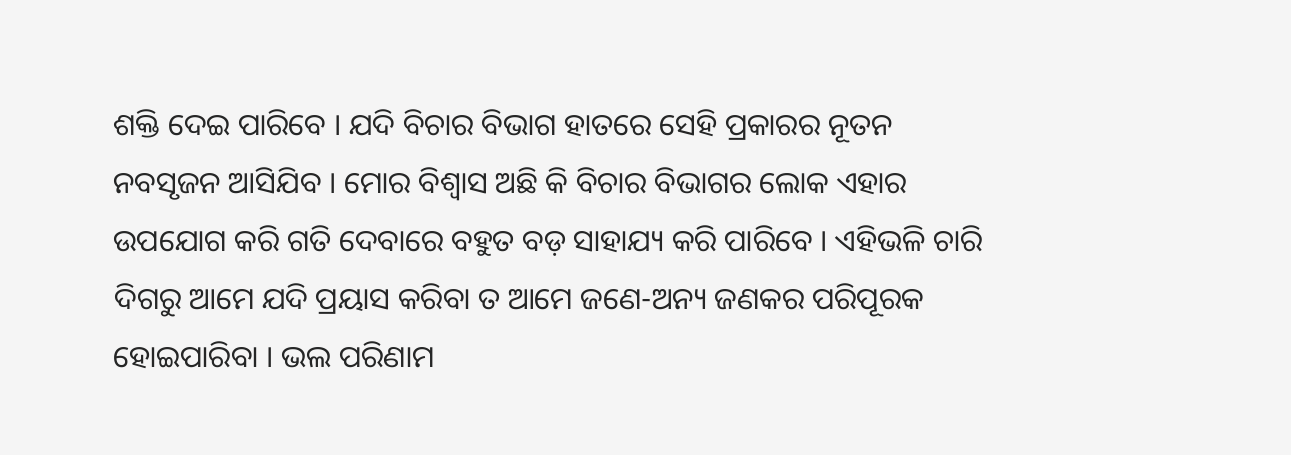ଶକ୍ତି ଦେଇ ପାରିବେ । ଯଦି ବିଚାର ବିଭାଗ ହାତରେ ସେହି ପ୍ରକାରର ନୂତନ ନବସୃଜନ ଆସିଯିବ । ମୋର ବିଶ୍ୱାସ ଅଛି କି ବିଚାର ବିଭାଗର ଲୋକ ଏହାର ଉପଯୋଗ କରି ଗତି ଦେବାରେ ବହୁତ ବଡ଼ ସାହାଯ୍ୟ କରି ପାରିବେ । ଏହିଭଳି ଚାରି ଦିଗରୁ ଆମେ ଯଦି ପ୍ରୟାସ କରିବା ତ ଆମେ ଜଣେ-ଅନ୍ୟ ଜଣକର ପରିପୂରକ ହୋଇପାରିବା । ଭଲ ପରିଣାମ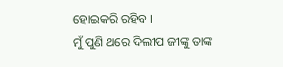ହୋଇକରି ରହିବ ।
ମୁଁ ପୁଣି ଥରେ ଦିଲୀପ ଜୀଙ୍କୁ ତାଙ୍କ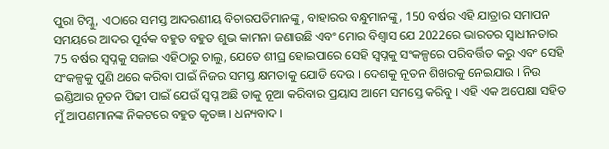ପୁରା ଟିମ୍କୁ, ଏଠାରେ ସମସ୍ତ ଆଦରଣୀୟ ବିଚାରପତିମାନଙ୍କୁ, ବାହାରର ବନ୍ଧୁମାନଙ୍କୁ, 150 ବର୍ଷର ଏହି ଯାତ୍ରାର ସମାପନ ସମୟରେ ଆଦର ପୂର୍ବକ ବହୁତ ବହୁତ ଶୁଭ କାମନା ଜଣାଉଛି ଏବଂ ମୋର ବିଶ୍ୱାସ ଯେ 2022ରେ ଭାରତର ସ୍ୱାଧୀନତାର 75 ବର୍ଷର ସ୍ୱପ୍ନକୁ ସଜାଇ ଏହିଠାରୁ ଚାଲୁ, ଯେତେ ଶୀଘ୍ର ହୋଇପାରେ ସେହି ସ୍ୱପ୍ନକୁ ସଂକଳ୍ପରେ ପରିବର୍ତ୍ତିତ କରୁ ଏବଂ ସେହି ସଂକଳ୍ପକୁ ପୁଣି ଥରେ କରିବା ପାଇଁ ନିଜର ସମସ୍ତ କ୍ଷମତାକୁ ଯୋଡି ଦେଉ । ଦେଶକୁ ନୂତନ ଶିଖରକୁ ନେଇଯାଉ । ନିଉ ଇଣ୍ଡିଆର ନୂତନ ପିଢୀ ପାଇଁ ଯେଉଁ ସ୍ୱପ୍ନ ଅଛି ତାକୁ ନୂଆ କରିବାର ପ୍ରୟାସ ଆମେ ସମସ୍ତେ କରିବୁ । ଏହି ଏକ ଅପେକ୍ଷା ସହିତ ମୁଁ ଆପଣମାନଙ୍କ ନିକଟରେ ବହୁତ କୃତଜ୍ଞ । ଧନ୍ୟବାଦ ।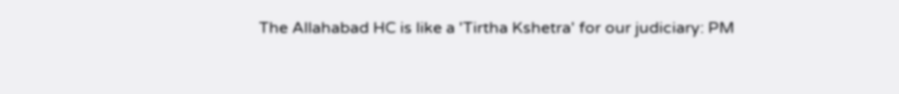The Allahabad HC is like a 'Tirtha Kshetra' for our judiciary: PM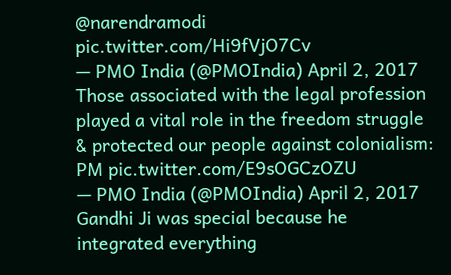@narendramodi pic.twitter.com/Hi9fVjO7Cv
— PMO India (@PMOIndia) April 2, 2017
Those associated with the legal profession played a vital role in the freedom struggle & protected our people against colonialism: PM pic.twitter.com/E9sOGCzOZU
— PMO India (@PMOIndia) April 2, 2017
Gandhi Ji was special because he integrated everything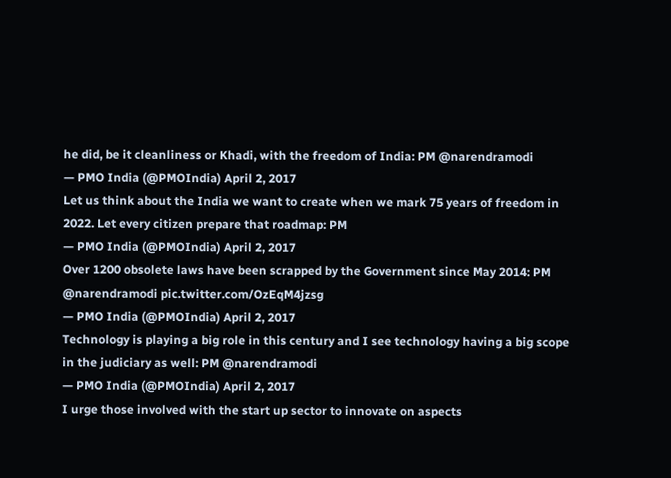he did, be it cleanliness or Khadi, with the freedom of India: PM @narendramodi
— PMO India (@PMOIndia) April 2, 2017
Let us think about the India we want to create when we mark 75 years of freedom in 2022. Let every citizen prepare that roadmap: PM
— PMO India (@PMOIndia) April 2, 2017
Over 1200 obsolete laws have been scrapped by the Government since May 2014: PM @narendramodi pic.twitter.com/OzEqM4jzsg
— PMO India (@PMOIndia) April 2, 2017
Technology is playing a big role in this century and I see technology having a big scope in the judiciary as well: PM @narendramodi
— PMO India (@PMOIndia) April 2, 2017
I urge those involved with the start up sector to innovate on aspects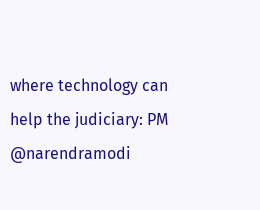where technology can help the judiciary: PM @narendramodi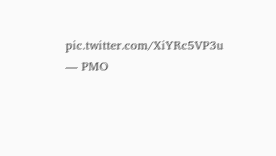pic.twitter.com/XiYRc5VP3u
— PMO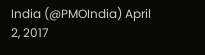India (@PMOIndia) April 2, 2017